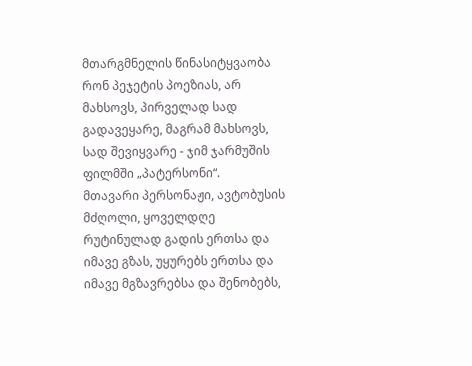მთარგმნელის წინასიტყვაობა
რონ პეჯეტის პოეზიას, არ მახსოვს, პირველად სად გადავეყარე, მაგრამ მახსოვს, სად შევიყვარე - ჯიმ ჯარმუშის ფილმში „პატერსონი“.
მთავარი პერსონაჟი, ავტობუსის მძღოლი, ყოველდღე რუტინულად გადის ერთსა და იმავე გზას, უყურებს ერთსა და იმავე მგზავრებსა და შენობებს,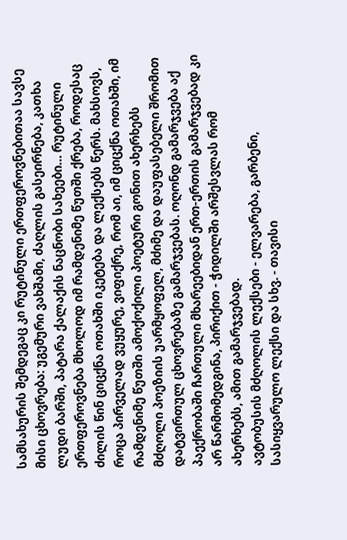სამსახურის შემდეგაც კი რუტინული ერთფეროვნებითაა სავსე მისი ცხოვრება: უგემური ვახშამი, ძაღლის გასეირნება, კათხა ლუდი ბარში, პატარა ქალაქის ნაცნობი სახეები… რუტინული ერთფეროვნება მხოლოდ იმ რამდენიმე წუთში ქრება, როდესაც ძილის წინ ციცქნა ოთახში იკეტება და ლექსებს წერს. მახსოვს, როცა პირველად ვუყურე, ვიფიქრე, რომ აი, იმ ციცქნა ოთახში, იმ რამდენიმე წუთში ამოქოქილი პოეტური გონით ახერხებს მძღოლი პოეზიის უარმყოფელ, მძიმე და დაუფასებელი შრომით დატვირთულ ცხოვრებაზე გამარჯვებას. ოღონდ გამარჯვება აქ პაექრობაში ჩართული მხარეებიდან ერთ-ერთის გამარჯვებად კი არ წარმომედგინა, პირიქით - ჭიდილში არშესვლას რომ ახერხებს, ამით გამარჯვებად.
ავტობუსის მძღოლის ლექსები - ელვარება, გარბენი, სასიყვარულო ლექსი და სხვ. - თავისი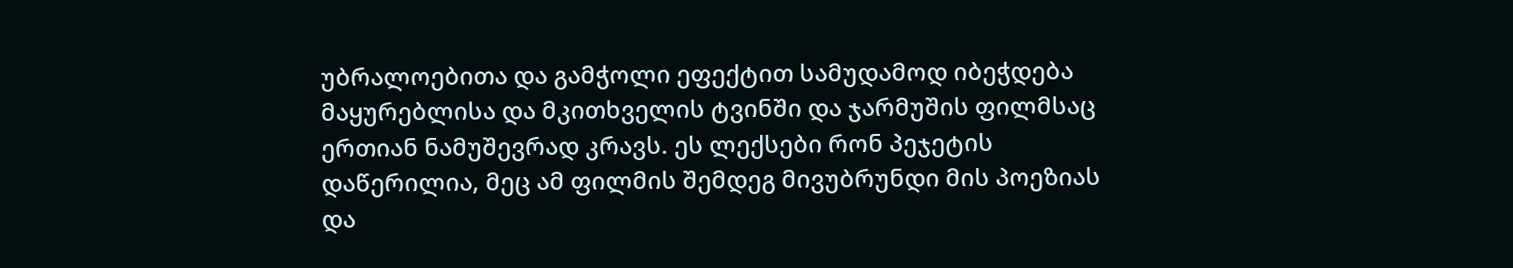უბრალოებითა და გამჭოლი ეფექტით სამუდამოდ იბეჭდება მაყურებლისა და მკითხველის ტვინში და ჯარმუშის ფილმსაც ერთიან ნამუშევრად კრავს. ეს ლექსები რონ პეჯეტის დაწერილია, მეც ამ ფილმის შემდეგ მივუბრუნდი მის პოეზიას და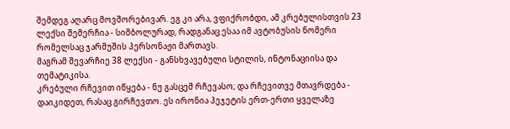შემდეგ აღარც მოვშორებივარ. ეგ კი არა, ვფიქრობდი, ამ კრებულისთვის 23 ლექსი შემერჩია - სიმბოლურად, რადგანაც ესაა იმ ავტობუსის ნომერი რომელსაც ჯარმუშის პერსონაჟი მართავს.
მაგრამ შევარჩიე 38 ლექსი - განსხვავებული სტილის, ინტონაციისა და თემატიკისა.
კრებული რჩევით იწყება - ნუ გასცემ რჩევასო; და რჩევითვე მთავრდება - დაიკიდეთ, რასაც გირჩევთო. ეს ირონია პეჯეტის ერთ-ერთი ყველაზე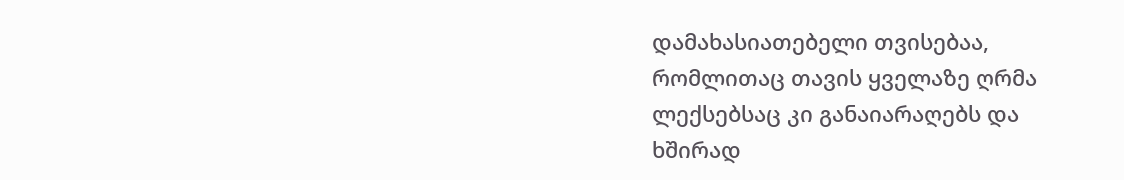დამახასიათებელი თვისებაა, რომლითაც თავის ყველაზე ღრმა ლექსებსაც კი განაიარაღებს და ხშირად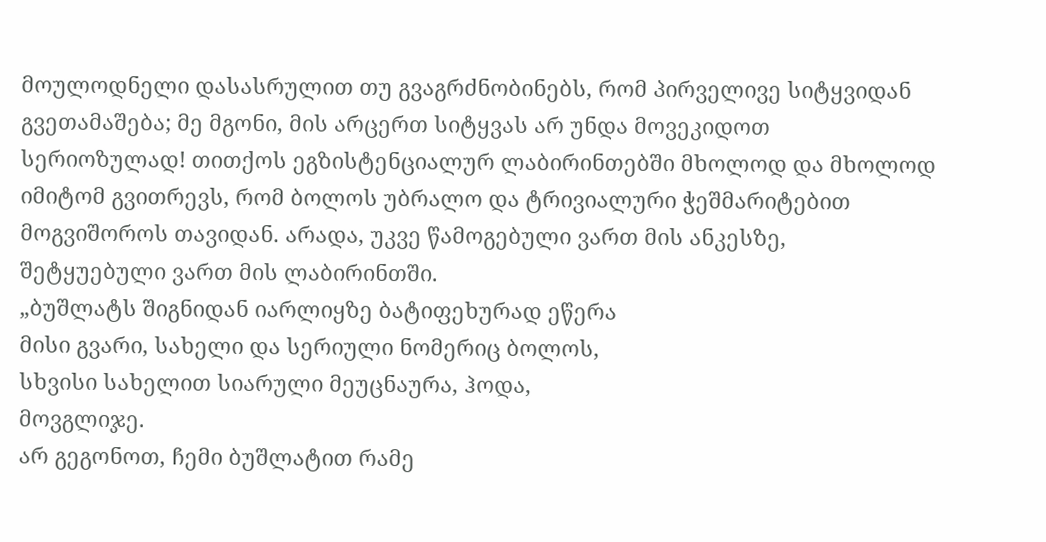მოულოდნელი დასასრულით თუ გვაგრძნობინებს, რომ პირველივე სიტყვიდან გვეთამაშება; მე მგონი, მის არცერთ სიტყვას არ უნდა მოვეკიდოთ სერიოზულად! თითქოს ეგზისტენციალურ ლაბირინთებში მხოლოდ და მხოლოდ იმიტომ გვითრევს, რომ ბოლოს უბრალო და ტრივიალური ჭეშმარიტებით მოგვიშოროს თავიდან. არადა, უკვე წამოგებული ვართ მის ანკესზე, შეტყუებული ვართ მის ლაბირინთში.
„ბუშლატს შიგნიდან იარლიყზე ბატიფეხურად ეწერა
მისი გვარი, სახელი და სერიული ნომერიც ბოლოს,
სხვისი სახელით სიარული მეუცნაურა, ჰოდა,
მოვგლიჯე.
არ გეგონოთ, ჩემი ბუშლატით რამე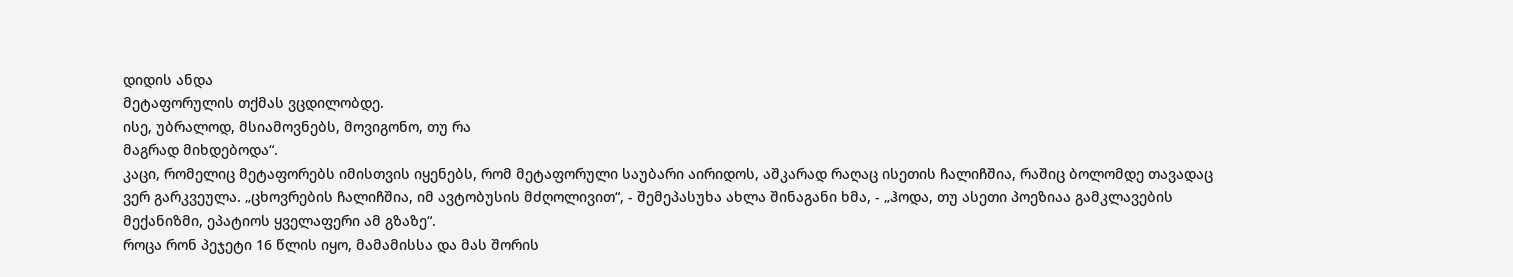დიდის ანდა
მეტაფორულის თქმას ვცდილობდე.
ისე, უბრალოდ, მსიამოვნებს, მოვიგონო, თუ რა
მაგრად მიხდებოდა“.
კაცი, რომელიც მეტაფორებს იმისთვის იყენებს, რომ მეტაფორული საუბარი აირიდოს, აშკარად რაღაც ისეთის ჩალიჩშია, რაშიც ბოლომდე თავადაც ვერ გარკვეულა. „ცხოვრების ჩალიჩშია, იმ ავტობუსის მძღოლივით“, - შემეპასუხა ახლა შინაგანი ხმა, - „ჰოდა, თუ ასეთი პოეზიაა გამკლავების მექანიზმი, ეპატიოს ყველაფერი ამ გზაზე“.
როცა რონ პეჯეტი 16 წლის იყო, მამამისსა და მას შორის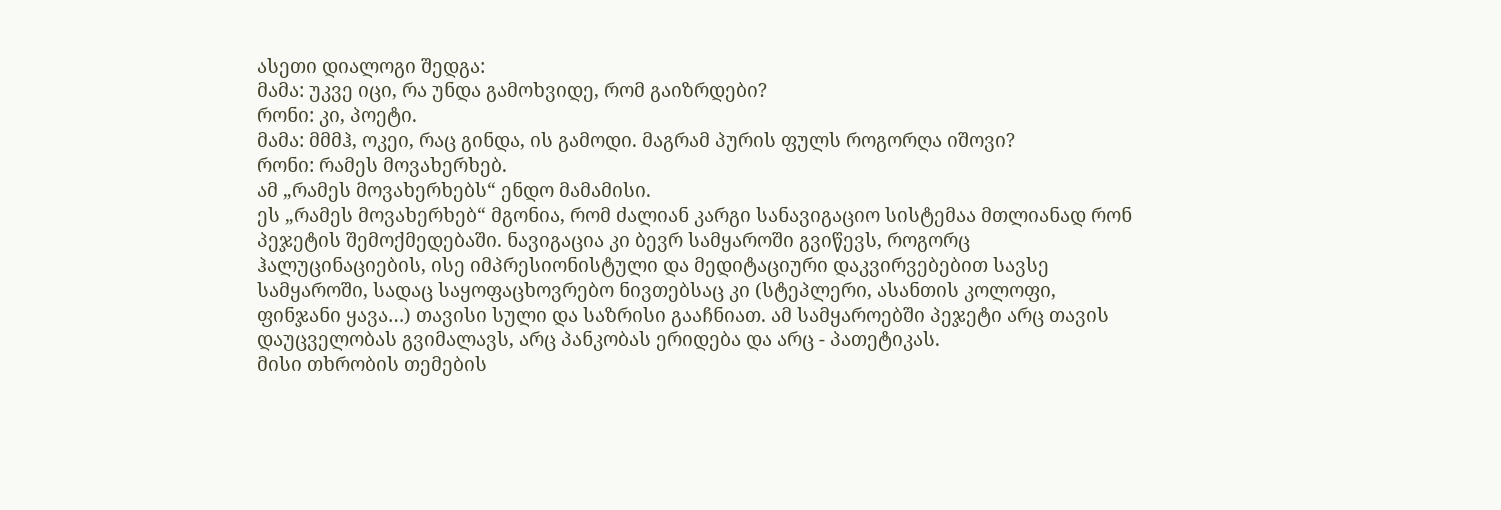ასეთი დიალოგი შედგა:
მამა: უკვე იცი, რა უნდა გამოხვიდე, რომ გაიზრდები?
რონი: კი, პოეტი.
მამა: მმმჰ, ოკეი, რაც გინდა, ის გამოდი. მაგრამ პურის ფულს როგორღა იშოვი?
რონი: რამეს მოვახერხებ.
ამ „რამეს მოვახერხებს“ ენდო მამამისი.
ეს „რამეს მოვახერხებ“ მგონია, რომ ძალიან კარგი სანავიგაციო სისტემაა მთლიანად რონ პეჯეტის შემოქმედებაში. ნავიგაცია კი ბევრ სამყაროში გვიწევს, როგორც ჰალუცინაციების, ისე იმპრესიონისტული და მედიტაციური დაკვირვებებით სავსე სამყაროში, სადაც საყოფაცხოვრებო ნივთებსაც კი (სტეპლერი, ასანთის კოლოფი, ფინჯანი ყავა…) თავისი სული და საზრისი გააჩნიათ. ამ სამყაროებში პეჯეტი არც თავის დაუცველობას გვიმალავს, არც პანკობას ერიდება და არც - პათეტიკას.
მისი თხრობის თემების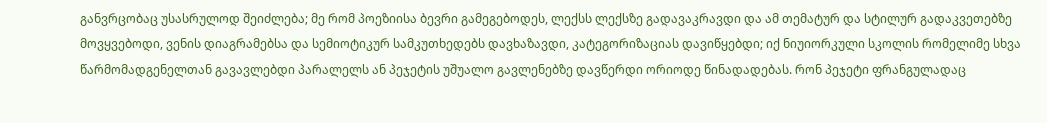განვრცობაც უსასრულოდ შეიძლება; მე რომ პოეზიისა ბევრი გამეგებოდეს, ლექსს ლექსზე გადავაკრავდი და ამ თემატურ და სტილურ გადაკვეთებზე მოვყვებოდი, ვენის დიაგრამებსა და სემიოტიკურ სამკუთხედებს დავხაზავდი, კატეგორიზაციას დავიწყებდი; იქ ნიუიორკული სკოლის რომელიმე სხვა წარმომადგენელთან გავავლებდი პარალელს ან პეჯეტის უშუალო გავლენებზე დავწერდი ორიოდე წინადადებას. რონ პეჯეტი ფრანგულადაც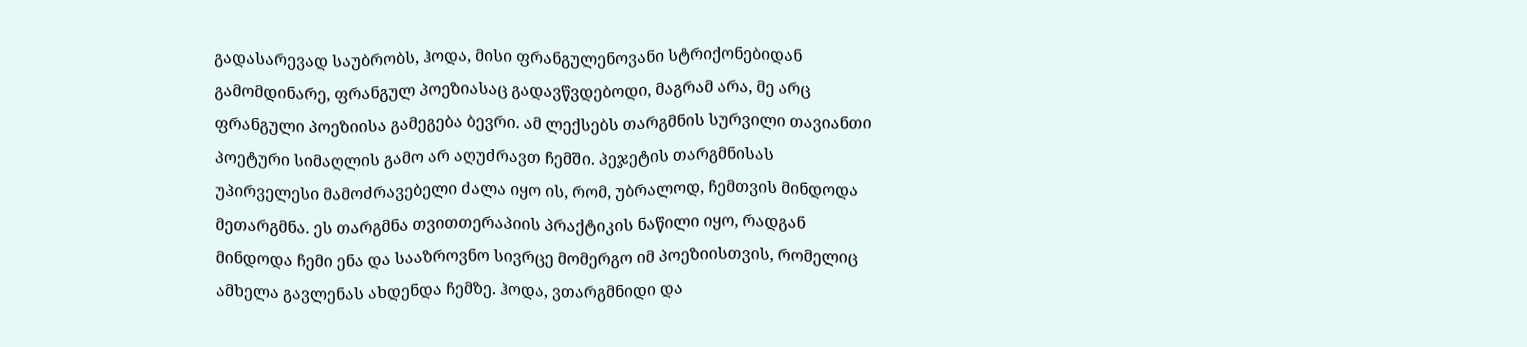გადასარევად საუბრობს, ჰოდა, მისი ფრანგულენოვანი სტრიქონებიდან გამომდინარე, ფრანგულ პოეზიასაც გადავწვდებოდი, მაგრამ არა, მე არც ფრანგული პოეზიისა გამეგება ბევრი. ამ ლექსებს თარგმნის სურვილი თავიანთი პოეტური სიმაღლის გამო არ აღუძრავთ ჩემში. პეჯეტის თარგმნისას უპირველესი მამოძრავებელი ძალა იყო ის, რომ, უბრალოდ, ჩემთვის მინდოდა მეთარგმნა. ეს თარგმნა თვითთერაპიის პრაქტიკის ნაწილი იყო, რადგან მინდოდა ჩემი ენა და სააზროვნო სივრცე მომერგო იმ პოეზიისთვის, რომელიც ამხელა გავლენას ახდენდა ჩემზე. ჰოდა, ვთარგმნიდი და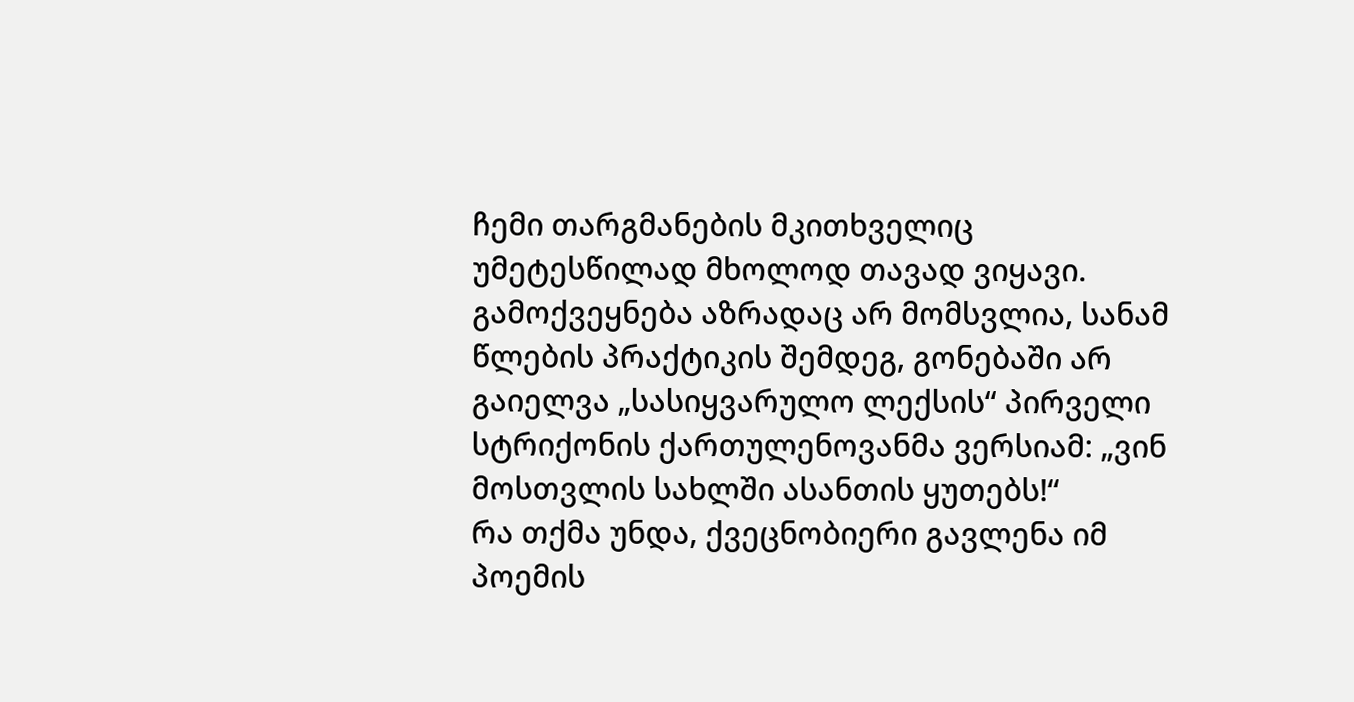ჩემი თარგმანების მკითხველიც უმეტესწილად მხოლოდ თავად ვიყავი. გამოქვეყნება აზრადაც არ მომსვლია, სანამ წლების პრაქტიკის შემდეგ, გონებაში არ გაიელვა „სასიყვარულო ლექსის“ პირველი სტრიქონის ქართულენოვანმა ვერსიამ: „ვინ მოსთვლის სახლში ასანთის ყუთებს!“
რა თქმა უნდა, ქვეცნობიერი გავლენა იმ პოემის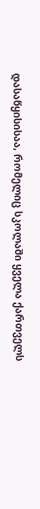დასაწყისისაა, რომელიც სკოლაში ყველა ქართველს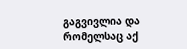გაგვივლია და რომელსაც აქ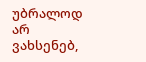უბრალოდ არ ვახსენებ,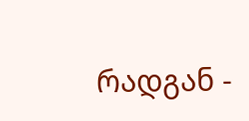რადგან -